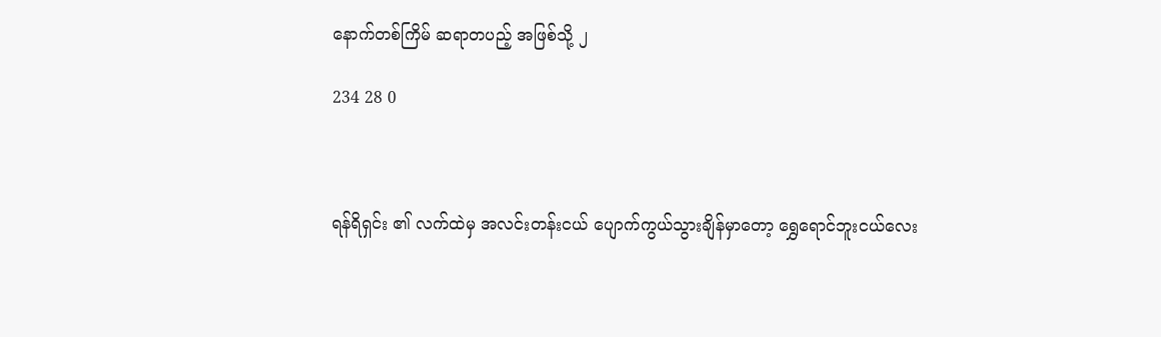နောက်တစ်ကြိမ် ဆရာတပည့် အဖြစ်သို့ ၂

234 28 0



ရန်ရိရှင်း ၏ လက်ထဲမှ အလင်းတန်းငယ် ပျောက်ကွယ်သွားချိန်မှာတော့ ရွှေရောင်ဘူးငယ်လေး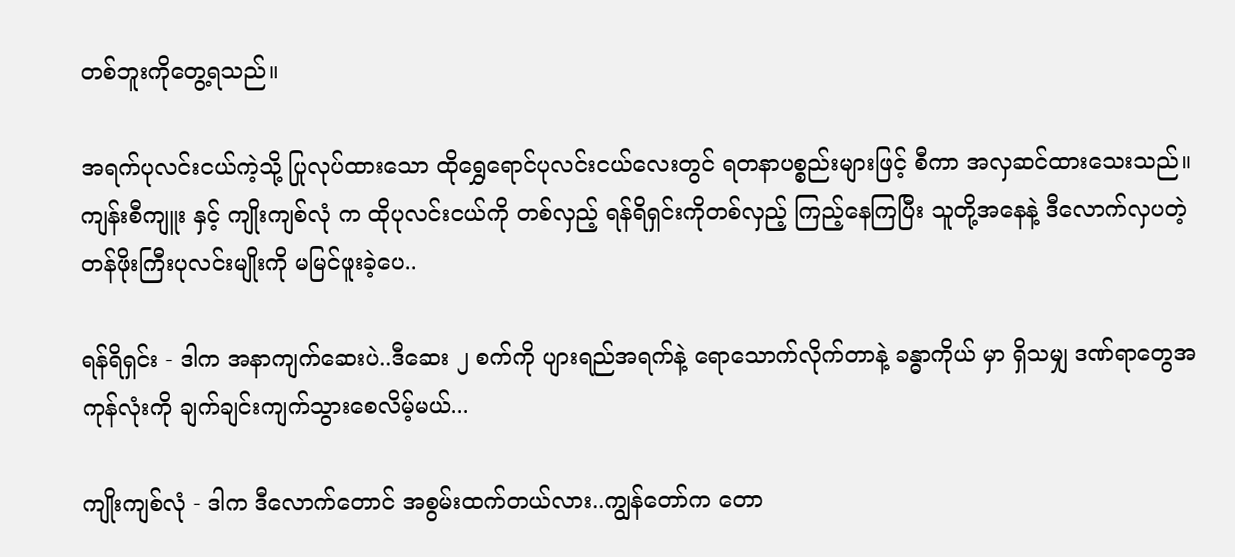တစ်ဘူးကိုတွေ့ရသည်။

အရက်ပုလင်းငယ်ကဲ့သို့ ပြုလုပ်ထားသော ထိုရွှေရောင်ပုလင်းငယ်လေးတွင် ရတနာပစ္စည်းများဖြင့် စီကာ အလှဆင်ထားသေးသည်။
ကျန်းစီကျူး နှင့် ကျိုးကျစ်လုံ က ထိုပုလင်းငယ်ကို တစ်လှည့် ရန်ရိရှင်းကိုတစ်လှည့် ကြည့်နေကြပြီး သူတို့အနေနဲ့ ဒီလောက်လှပတဲ့ တန်ဖိုးကြီးပုလင်းမျိုးကို မမြင်ဖူးခဲ့ပေ..

ရန်ရိရှင်း - ဒါက အနာကျက်ဆေးပဲ..ဒီဆေး ၂ စက်ကို ပျားရည်အရက်နဲ့ ရောသောက်လိုက်တာနဲ့ ခန္ဓာကိုယ် မှာ ရှိသမျှ ဒဏ်ရာတွေအကုန်လုံးကို ချက်ချင်းကျက်သွားစေလိမ့်မယ်...

ကျိုးကျစ်လုံ - ဒါက ဒီလောက်တောင် အစွမ်းထက်တယ်လား..ကျွန်တော်က တော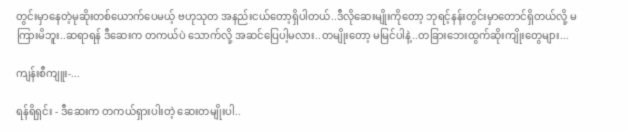တွင်းမှာနေတဲ့မုဆိုးတစ်ယောက်ပေမယ့် ဗဟုသုတ အနည်းငယ်တော့ရှိပါတယ်..ဒီလိုဆေးမျိုးကိုတော့ ဘုရင့်နန်းတွင်းမှာတောင်ရှိတယ်လို့ မကြားမိဘူး..ဆရာရန် ဒီဆေးက တကယ်ပဲ သောက်လို့ အဆင်ပြေပါ့မလား..တမျိုးတော့ မမြင်ပါနဲ့..တခြားဘေးထွက်ဆိုးကျိုးတွေများ...

ကျန်းစီကျူး-...

ရန်ရိရှင်း - ဒီဆေးက တကယ်ရှားပါးတဲ့ ဆေးတမျိုးပါ..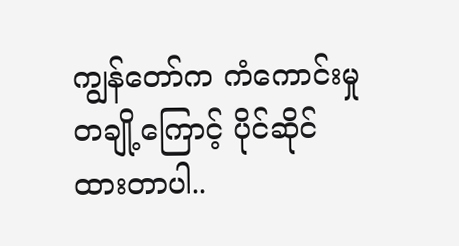ကျွန်တော်က ကံကောင်းမှုတချို့ကြောင့် ပိုင်ဆိုင်ထားတာပါ..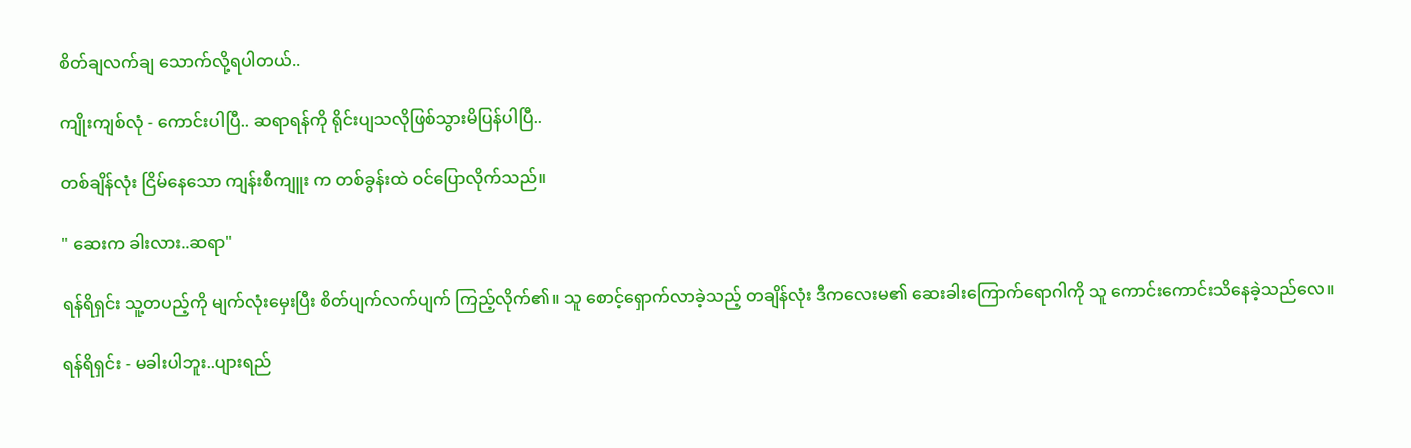စိတ်ချလက်ချ သောက်လို့ရပါတယ်..

ကျိုးကျစ်လုံ - ကောင်းပါပြီ.. ဆရာရန်ကို ရိုင်းပျသလိုဖြစ်သွားမိပြန်ပါပြီ..

တစ်ချိန်လုံး ငြိမ်နေသော ကျန်းစီကျူး က တစ်ခွန်းထဲ ဝင်ပြောလိုက်သည်။

" ဆေးက ခါးလား..ဆရာ"

ရန်ရိရှင်း သူ့တပည့်ကို မျက်လုံးမှေးပြီး စိတ်ပျက်လက်ပျက် ကြည့်လိုက်၏။ သူ စောင့်ရှောက်လာခဲ့သည့် တချိန်လုံး ဒီကလေးမ၏ ဆေးခါးကြောက်ရောဂါကို သူ ကောင်းကောင်းသိနေခဲ့သည်လေ။

ရန်ရိရှင်း - မခါးပါဘူး..ပျားရည်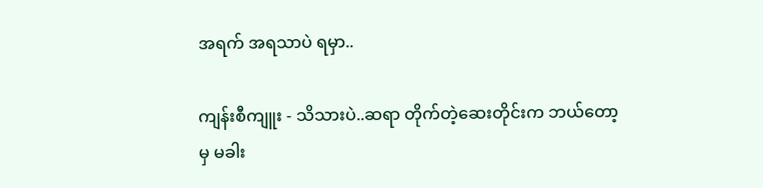အရက် အရသာပဲ ရမှာ..

ကျန်းစီကျူး - သိသားပဲ..ဆရာ တိုက်တဲ့ဆေးတိုင်းက ဘယ်တော့မှ မခါး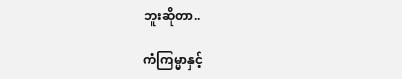ဘူးဆိုတာ..

ကံကြမ္မာနှင့်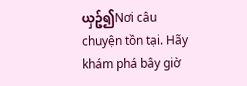ယှဥ်၍Nơi câu chuyện tồn tại. Hãy khám phá bây giờ